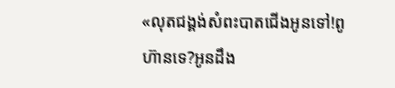«លុតជង្គង់សំពះបាតជេីងអូនទៅ!ពូហ៊ានទេ?អូនដឹង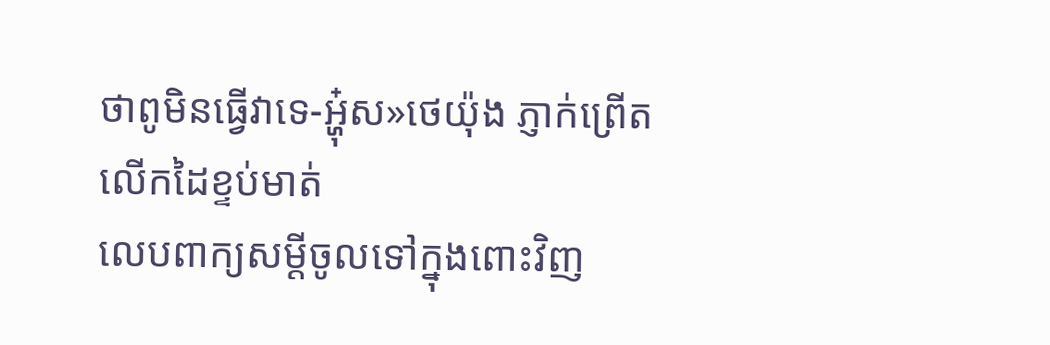ថាពូមិនធ្វើវាទេ-អ្ហុ៎ស»ថេយ៉ុង ភ្ញាក់ព្រើត លេីកដៃខ្ទប់មាត់
លេបពាក្យសម្ដីចូលទៅក្នុងពោះវិញ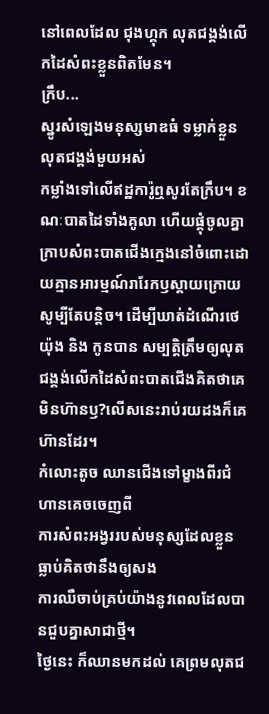នៅពេលដែល ជុងហ្គុក លុតជង្គង់លេីកដៃសំពះខ្លួនពិតមែន។
ក្រឹប...
ស្នូរសំឡេងមនុស្សមាឌធំ ទម្លាក់ខ្លួនលុតជង្គង់មួយអស់
កម្លាំងទៅលេីឥដ្ឋការ៉ូឮសូរតែក្រឹប។ ខណៈបាតដៃទាំងគូលា ហើយផ្គុំចូលគ្នា ក្រាបសំពះបាតជេីងក្មេងនៅចំពោះដោយគ្មានអារម្មណ៍រារែកឫស្ដាយក្រោយសូម្បីតែបន្តិច។ ដេីម្បីឃាត់ដំណើរថេយ៉ុង និង កូនបាន សម្បត្តិត្រឹមឲ្យលុតជង្គង់លេីកដៃសំពះបាតជើងគិតថាគេមិនហ៊ានឫ?លេីសនេះរាប់រយដងក៏គេហ៊ានដែរ។
កំលោះតូច ឈានជើងទៅម្ខាងពីរជំហានគេចចេញពី
ការសំពះអង្វររបស់មនុស្សដែលខ្លួនធ្លាប់គិតថានឹងឲ្យសង
ការឈឺចាប់គ្រប់យ៉ាងនូវពេលដែលបានជួបគ្នាសាជាថ្មី។
ថ្ងៃនេះ ក៏ឈានមកដល់ គេព្រមលុតជ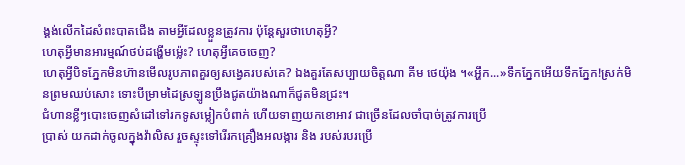ង្គង់លេីកដៃសំពះបាតជើង តាមអ្វីដែលខ្លួនត្រូវការ ប៉ុន្តែសួរថាហេតុអ្វី?
ហេតុអ្វីមានអារម្មណ៍ថប់ដង្ហើមម្ល៉េះ? ហេតុអ្វីគេចចេញ?
ហេតុអ្វីបិទភ្នែកមិនហ៊ានមេីលរូបភាពគួរឲ្យសង្វេគរបស់គេ? ឯងគួរតែសប្បាយចិត្តណា គីម ថេយ៉ុង ។«អ្ហឹក...»ទឹកភ្នែកអេីយទឹកភ្នែក!ស្រក់មិនព្រមឈប់សោះ ទោះបីម្រាមដៃស្រឡូនប្រឹងជូតយ៉ាងណាក៏ជូតមិនជ្រះ។
ជំហានខ្លីៗបោះចេញសំដៅទៅរកទូសម្លៀកបំពាក់ ហើយទាញយកខោអាវ ជាច្រើនដែលចាំបាច់ត្រូវការប្រេី
ប្រាស់ យកដាក់ចូលក្នុងវ៉ាលិស រួចស្ទុះទៅរេីរកគ្រឿងអលង្ការ និង របស់របរប្រើ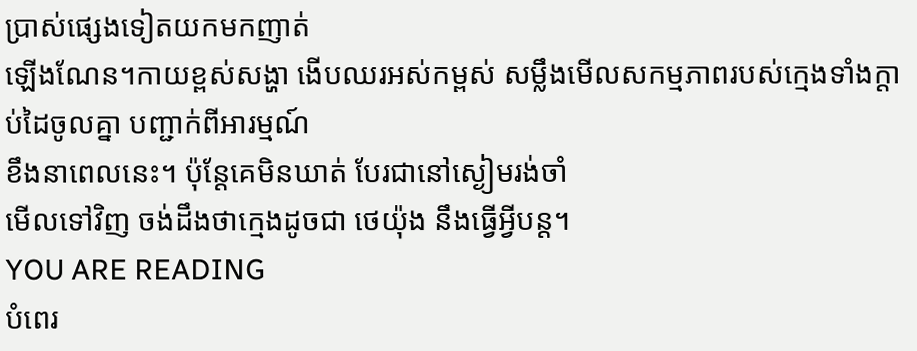ប្រាស់ផ្សេងទៀតយកមកញាត់
ឡើងណែន។កាយខ្ពស់សង្ហា ងេីបឈរអស់កម្ពស់ សម្លឹងមេីលសកម្មភាពរបស់ក្មេងទាំងក្ដាប់ដៃចូលគ្នា បញ្ជាក់ពីអារម្មណ៍
ខឹងនាពេលនេះ។ ប៉ុន្ដែគេមិនឃាត់ បែរជានៅស្ងៀមរង់ចាំ
មេីលទៅវិញ ចង់ដឹងថាក្មេងដូចជា ថេយ៉ុង នឹងធ្វើអ្វីបន្ត។
YOU ARE READING
បំពេរ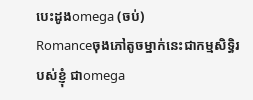បេះដូងomega (ចប់)
Romanceចុងភៅតូចម្នាក់នេះជាកម្មសិទ្ធិរបស់ខ្ញុំ ជាomega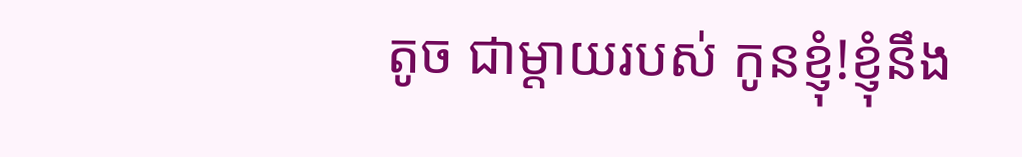តូច ជាម្ដាយរបស់ កូនខ្ញុំ!ខ្ញុំនឹង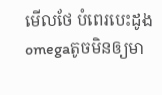មេីលថែ បំពេរបេះដូងomegaតូចមិនឲ្យមា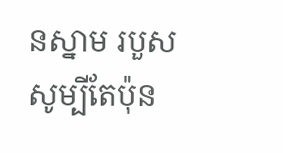នស្នាម របួសសូម្បីតែប៉ុន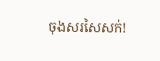ចុងសរសៃសក់!